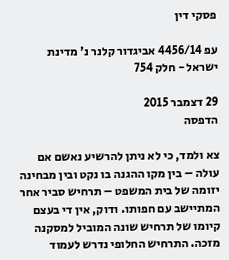פסקי דין

עפ 4456/14 אביגדור קלנר נ' מדינת ישראל - חלק 754

29 דצמבר 2015
הדפסה

צא ולמד, כי לא ניתן להרשיע נאשם אם עולה – בין מקו ההגנה בו נקט ובין מבחינה יזומה של בית המשפט – תרחיש סביר אחר המתיישב עם חפותו. ודוק, אין די בעצם קיומו של תרחיש שונה המוביל למסקנה מזכה. התרחיש החלופי נדרש לעמוד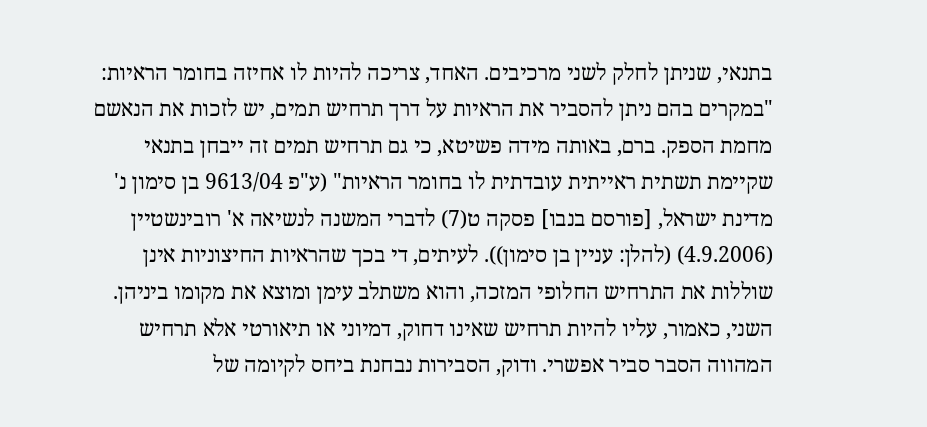בתנאי, שניתן לחלק לשני מרכיבים. האחד, צריכה להיות לו אחיזה בחומר הראיות: "במקרים בהם ניתן להסביר את הראיות על דרך תרחיש תמים, יש לזכות את הנאשם מחמת הספק. ברם, באותה מידה פשיטא, כי גם תרחיש תמים זה ייבחן בתנאי שקיימת תשתית ראייתית עובדתית לו בחומר הראיות" (ע"פ 9613/04 בן סימון נ' מדינת ישראל, [פורסם בנבו] פסקה ט(7) לדברי המשנה לנשיאה א' רובינשטיין (4.9.2006) (להלן: עניין בן סימון)). לעיתים, די בכך שהראיות החיצוניות אינן שוללות את התרחיש החלופי המזכה, והוא משתלב עימן ומוצא את מקומו ביניהן. השני, כאמור, עליו להיות תרחיש שאינו דחוק, דמיוני או תיאורטי אלא תרחיש המהווה הסבר סביר אפשרי. ודוק, הסבירות נבחנת ביחס לקיומה של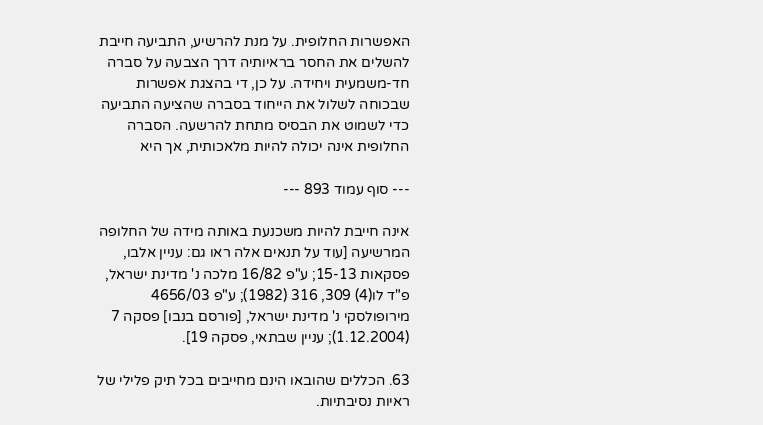האפשרות החלופית. על מנת להרשיע, התביעה חייבת להשלים את החסר בראיותיה דרך הצבעה על סברה חד-משמעית ויחידה. על כן, די בהצגת אפשרות שבכוחה לשלול את הייחוד בסברה שהציעה התביעה כדי לשמוט את הבסיס מתחת להרשעה. הסברה החלופית אינה יכולה להיות מלאכותית, אך היא

--- סוף עמוד 893 ---

אינה חייבת להיות משכנעת באותה מידה של החלופה המרשיעה [עוד על תנאים אלה ראו גם: עניין אלבו, פסקאות 15-13; ע"פ 16/82 מלכה נ' מדינת ישראל, פ"ד לו(4) 309, 316 (1982); ע"פ 4656/03 מירופולסקי נ' מדינת ישראל, [פורסם בנבו] פסקה 7 (1.12.2004); עניין שבתאי, פסקה 19].

63. הכללים שהובאו הינם מחייבים בכל תיק פלילי של ראיות נסיבתיות.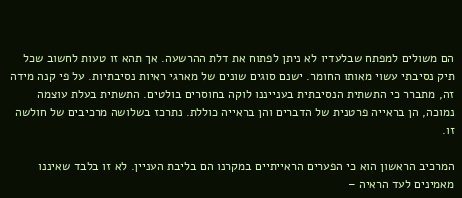הם משולים למפתח שבלעדיו לא ניתן לפתוח את דלת ההרשעה. אך תהא זו טעות לחשוב שכל תיק נסיבתי עשוי מאותו החומר. ישנם סוגים שונים של מארגי ראיות נסיבתיות. על פי קנה מידה זה, מתברר כי התשתית הנסיבתית בענייננו לוקה בחוסרים בולטים. התשתית בעלת עוצמה נמוכה, הן בראייה פרטנית של הדברים והן בראייה כוללת. נתרכז בשלושה מרכיבים של חולשה זו.

המרכיב הראשון הוא כי הפערים הראייתיים במקרנו הם בליבת העניין. לא זו בלבד שאיננו מאמינים לעד הראיה –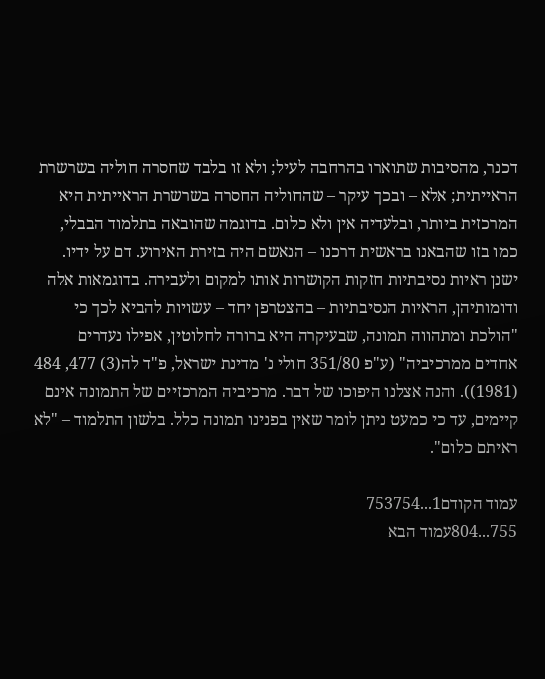דכנר, מהסיבות שתוארו בהרחבה לעיל; ולא זו בלבד שחסרה חוליה בשרשרת הראייתית; אלא – ובכך עיקר – שהחוליה החסרה בשרשרת הראייתית היא המרכזית ביותר, ובלעדיה אין ולא כלום. בדוגמה שהובאה בתלמוד הבבלי, כמו בזו שהבאנו בראשית דרכנו – הנאשם היה בזירת האירוע. דם על ידיו. ישנן ראיות נסיבתיות חזקות הקושרות אותו למקום ולעבירה. בדוגמאות אלה ודומותיהן, הראיות הנסיבתיות – בהצטרפן יחד – עשויות להביא לכך כי "הולכת ומתהווה תמונה, שבעיקרה היא ברורה לחלוטין, אפילו נעדרים אחדים ממרכיביה" (ע"פ 351/80 חולי נ' מדינת ישראל, פ"ד לה(3) 477, 484 (1981)). והנה אצלנו היפוכו של דבר. מרכיביה המרכזיים של התמונה אינם קיימים, עד כי כמעט ניתן לומר שאין בפנינו תמונה כלל. בלשון התלמוד – "לא ראיתם כלום".

עמוד הקודם1...753754
755...804עמוד הבא